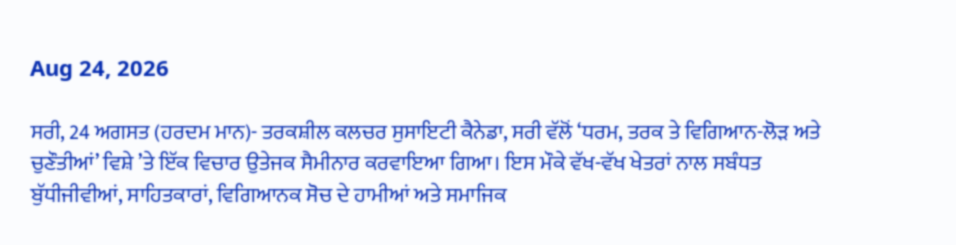Aug 24, 2026

ਸਰੀ, 24 ਅਗਸਤ (ਹਰਦਮ ਮਾਨ)- ਤਰਕਸ਼ੀਲ ਕਲਚਰ ਸੁਸਾਇਟੀ ਕੈਨੇਡਾ, ਸਰੀ ਵੱਲੋਂ ‘ਧਰਮ, ਤਰਕ ਤੇ ਵਿਗਿਆਨ-ਲੋੜ ਅਤੇ ਚੁਣੌਤੀਆਂ’ ਵਿਸ਼ੇ ’ਤੇ ਇੱਕ ਵਿਚਾਰ ਉਤੇਜਕ ਸੈਮੀਨਾਰ ਕਰਵਾਇਆ ਗਿਆ। ਇਸ ਮੌਕੇ ਵੱਖ-ਵੱਖ ਖੇਤਰਾਂ ਨਾਲ ਸਬੰਧਤ ਬੁੱਧੀਜੀਵੀਆਂ, ਸਾਹਿਤਕਾਰਾਂ, ਵਿਗਿਆਨਕ ਸੋਚ ਦੇ ਹਾਮੀਆਂ ਅਤੇ ਸਮਾਜਿਕ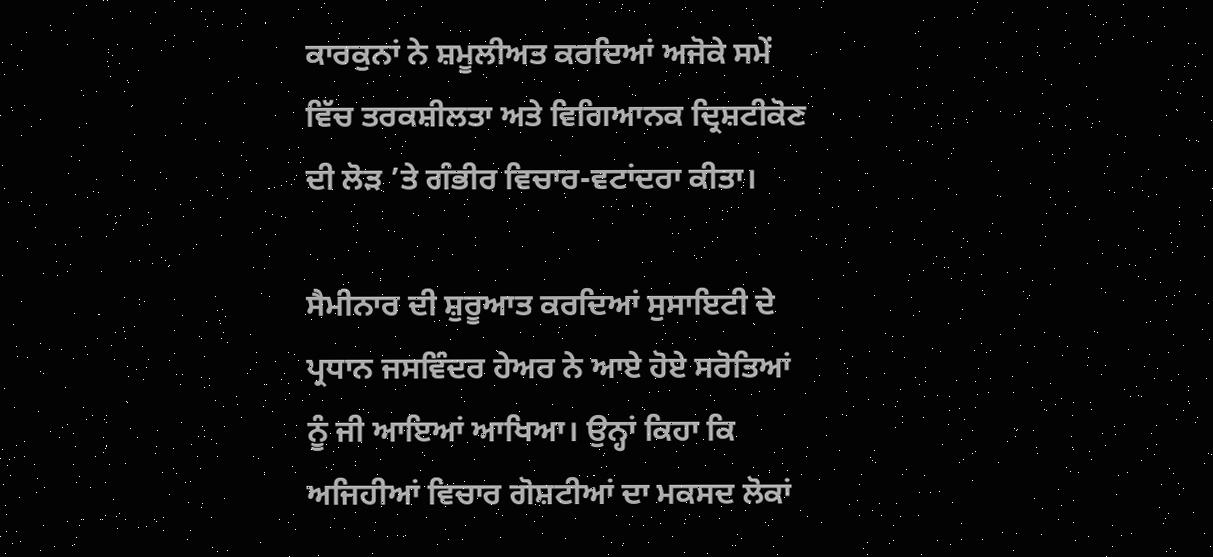ਕਾਰਕੁਨਾਂ ਨੇ ਸ਼ਮੂਲੀਅਤ ਕਰਦਿਆਂ ਅਜੋਕੇ ਸਮੇਂ ਵਿੱਚ ਤਰਕਸ਼ੀਲਤਾ ਅਤੇ ਵਿਗਿਆਨਕ ਦ੍ਰਿਸ਼ਟੀਕੋਣ ਦੀ ਲੋੜ ’ਤੇ ਗੰਭੀਰ ਵਿਚਾਰ-ਵਟਾਂਦਰਾ ਕੀਤਾ।

ਸੈਮੀਨਾਰ ਦੀ ਸ਼ੁਰੂਆਤ ਕਰਦਿਆਂ ਸੁਸਾਇਟੀ ਦੇ ਪ੍ਰਧਾਨ ਜਸਵਿੰਦਰ ਹੇਅਰ ਨੇ ਆਏ ਹੋਏ ਸਰੋਤਿਆਂ ਨੂੰ ਜੀ ਆਇਆਂ ਆਖਿਆ। ਉਨ੍ਹਾਂ ਕਿਹਾ ਕਿ ਅਜਿਹੀਆਂ ਵਿਚਾਰ ਗੋਸ਼ਟੀਆਂ ਦਾ ਮਕਸਦ ਲੋਕਾਂ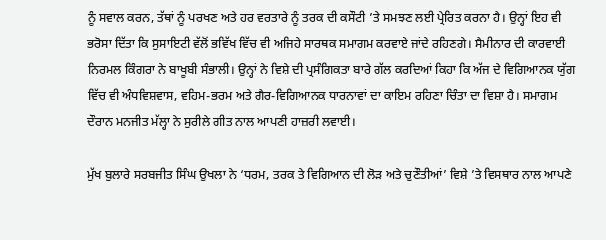ਨੂੰ ਸਵਾਲ ਕਰਨ, ਤੱਥਾਂ ਨੂੰ ਪਰਖਣ ਅਤੇ ਹਰ ਵਰਤਾਰੇ ਨੂੰ ਤਰਕ ਦੀ ਕਸੌਟੀ ’ਤੇ ਸਮਝਣ ਲਈ ਪ੍ਰੇਰਿਤ ਕਰਨਾ ਹੈ। ਉਨ੍ਹਾਂ ਇਹ ਵੀ ਭਰੋਸਾ ਦਿੱਤਾ ਕਿ ਸੁਸਾਇਟੀ ਵੱਲੋਂ ਭਵਿੱਖ ਵਿੱਚ ਵੀ ਅਜਿਹੇ ਸਾਰਥਕ ਸਮਾਗਮ ਕਰਵਾਏ ਜਾਂਦੇ ਰਹਿਣਗੇ। ਸੈਮੀਨਾਰ ਦੀ ਕਾਰਵਾਈ ਨਿਰਮਲ ਕਿੰਗਰਾ ਨੇ ਬਾਖੂਬੀ ਸੰਭਾਲੀ। ਉਨ੍ਹਾਂ ਨੇ ਵਿਸ਼ੇ ਦੀ ਪ੍ਰਸੰਗਿਕਤਾ ਬਾਰੇ ਗੱਲ ਕਰਦਿਆਂ ਕਿਹਾ ਕਿ ਅੱਜ ਦੇ ਵਿਗਿਆਨਕ ਯੁੱਗ ਵਿੱਚ ਵੀ ਅੰਧਵਿਸ਼ਵਾਸ, ਵਹਿਮ-ਭਰਮ ਅਤੇ ਗੈਰ-ਵਿਗਿਆਨਕ ਧਾਰਨਾਵਾਂ ਦਾ ਕਾਇਮ ਰਹਿਣਾ ਚਿੰਤਾ ਦਾ ਵਿਸ਼ਾ ਹੈ। ਸਮਾਗਮ ਦੌਰਾਨ ਮਨਜੀਤ ਮੱਲ੍ਹਾ ਨੇ ਸੁਰੀਲੇ ਗੀਤ ਨਾਲ ਆਪਣੀ ਹਾਜ਼ਰੀ ਲਵਾਈ।

ਮੁੱਖ ਬੁਲਾਰੇ ਸਰਬਜੀਤ ਸਿੰਘ ਉਖਲਾ ਨੇ ‘ਧਰਮ, ਤਰਕ ਤੇ ਵਿਗਿਆਨ ਦੀ ਲੋੜ ਅਤੇ ਚੁਣੌਤੀਆਂ’ ਵਿਸ਼ੇ ’ਤੇ ਵਿਸਥਾਰ ਨਾਲ ਆਪਣੇ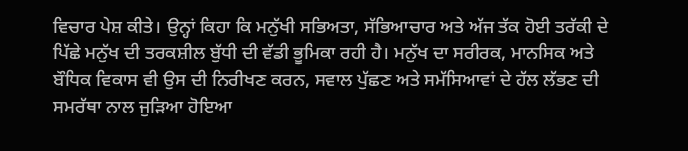ਵਿਚਾਰ ਪੇਸ਼ ਕੀਤੇ। ਉਨ੍ਹਾਂ ਕਿਹਾ ਕਿ ਮਨੁੱਖੀ ਸਭਿਅਤਾ, ਸੱਭਿਆਚਾਰ ਅਤੇ ਅੱਜ ਤੱਕ ਹੋਈ ਤਰੱਕੀ ਦੇ ਪਿੱਛੇ ਮਨੁੱਖ ਦੀ ਤਰਕਸ਼ੀਲ ਬੁੱਧੀ ਦੀ ਵੱਡੀ ਭੂਮਿਕਾ ਰਹੀ ਹੈ। ਮਨੁੱਖ ਦਾ ਸਰੀਰਕ, ਮਾਨਸਿਕ ਅਤੇ ਬੌਧਿਕ ਵਿਕਾਸ ਵੀ ਉਸ ਦੀ ਨਿਰੀਖਣ ਕਰਨ, ਸਵਾਲ ਪੁੱਛਣ ਅਤੇ ਸਮੱਸਿਆਵਾਂ ਦੇ ਹੱਲ ਲੱਭਣ ਦੀ ਸਮਰੱਥਾ ਨਾਲ ਜੁੜਿਆ ਹੋਇਆ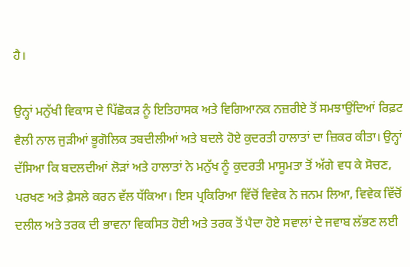ਹੈ।

ਉਨ੍ਹਾਂ ਮਨੁੱਖੀ ਵਿਕਾਸ ਦੇ ਪਿੱਛੋਕੜ ਨੂੰ ਇਤਿਹਾਸਕ ਅਤੇ ਵਿਗਿਆਨਕ ਨਜ਼ਰੀਏ ਤੋਂ ਸਮਝਾਉਂਦਿਆਂ ਰਿਫ਼ਟ ਵੈਲੀ ਨਾਲ ਜੁੜੀਆਂ ਭੂਗੋਲਿਕ ਤਬਦੀਲੀਆਂ ਅਤੇ ਬਦਲੇ ਹੋਏ ਕੁਦਰਤੀ ਹਾਲਾਤਾਂ ਦਾ ਜ਼ਿਕਰ ਕੀਤਾ। ਉਨ੍ਹਾਂ ਦੱਸਿਆ ਕਿ ਬਦਲਦੀਆਂ ਲੋੜਾਂ ਅਤੇ ਹਾਲਾਤਾਂ ਨੇ ਮਨੁੱਖ ਨੂੰ ਕੁਦਰਤੀ ਮਾਸੂਮਤਾ ਤੋਂ ਅੱਗੇ ਵਧ ਕੇ ਸੋਚਣ, ਪਰਖਣ ਅਤੇ ਫ਼ੈਸਲੇ ਕਰਨ ਵੱਲ ਧੱਕਿਆ। ਇਸ ਪ੍ਰਕਿਰਿਆ ਵਿੱਚੋਂ ਵਿਵੇਕ ਨੇ ਜਨਮ ਲਿਆ, ਵਿਵੇਕ ਵਿੱਚੋਂ ਦਲੀਲ ਅਤੇ ਤਰਕ ਦੀ ਭਾਵਨਾ ਵਿਕਸਿਤ ਹੋਈ ਅਤੇ ਤਰਕ ਤੋਂ ਪੈਦਾ ਹੋਏ ਸਵਾਲਾਂ ਦੇ ਜਵਾਬ ਲੱਭਣ ਲਈ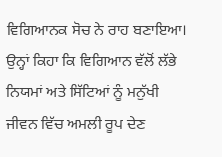ਵਿਗਿਆਨਕ ਸੋਚ ਨੇ ਰਾਹ ਬਣਾਇਆ। ਉਨ੍ਹਾਂ ਕਿਹਾ ਕਿ ਵਿਗਿਆਨ ਵੱਲੋਂ ਲੱਭੇ ਨਿਯਮਾਂ ਅਤੇ ਸਿੱਟਿਆਂ ਨੂੰ ਮਨੁੱਖੀ ਜੀਵਨ ਵਿੱਚ ਅਮਲੀ ਰੂਪ ਦੇਣ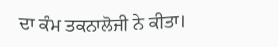ਦਾ ਕੰਮ ਤਕਨਾਲੋਜੀ ਨੇ ਕੀਤਾ।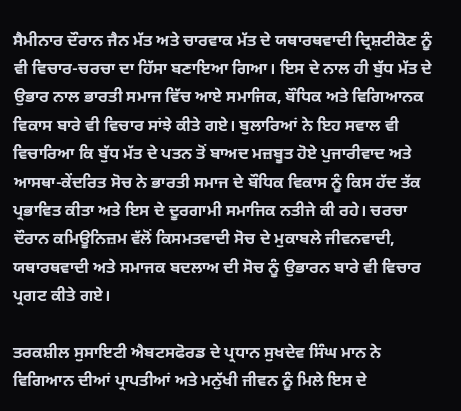ਸੈਮੀਨਾਰ ਦੌਰਾਨ ਜੈਨ ਮੱਤ ਅਤੇ ਚਾਰਵਾਕ ਮੱਤ ਦੇ ਯਥਾਰਥਵਾਦੀ ਦ੍ਰਿਸ਼ਟੀਕੋਣ ਨੂੰ ਵੀ ਵਿਚਾਰ-ਚਰਚਾ ਦਾ ਹਿੱਸਾ ਬਣਾਇਆ ਗਿਆ। ਇਸ ਦੇ ਨਾਲ ਹੀ ਬੁੱਧ ਮੱਤ ਦੇ ਉਭਾਰ ਨਾਲ ਭਾਰਤੀ ਸਮਾਜ ਵਿੱਚ ਆਏ ਸਮਾਜਿਕ, ਬੌਧਿਕ ਅਤੇ ਵਿਗਿਆਨਕ ਵਿਕਾਸ ਬਾਰੇ ਵੀ ਵਿਚਾਰ ਸਾਂਝੇ ਕੀਤੇ ਗਏ। ਬੁਲਾਰਿਆਂ ਨੇ ਇਹ ਸਵਾਲ ਵੀ ਵਿਚਾਰਿਆ ਕਿ ਬੁੱਧ ਮੱਤ ਦੇ ਪਤਨ ਤੋਂ ਬਾਅਦ ਮਜ਼ਬੂਤ ਹੋਏ ਪੁਜਾਰੀਵਾਦ ਅਤੇ ਆਸਥਾ-ਕੇਂਦਰਿਤ ਸੋਚ ਨੇ ਭਾਰਤੀ ਸਮਾਜ ਦੇ ਬੌਧਿਕ ਵਿਕਾਸ ਨੂੰ ਕਿਸ ਹੱਦ ਤੱਕ ਪ੍ਰਭਾਵਿਤ ਕੀਤਾ ਅਤੇ ਇਸ ਦੇ ਦੂਰਗਾਮੀ ਸਮਾਜਿਕ ਨਤੀਜੇ ਕੀ ਰਹੇ। ਚਰਚਾ ਦੌਰਾਨ ਕਮਿਊਨਿਜ਼ਮ ਵੱਲੋਂ ਕਿਸਮਤਵਾਦੀ ਸੋਚ ਦੇ ਮੁਕਾਬਲੇ ਜੀਵਨਵਾਦੀ, ਯਥਾਰਥਵਾਦੀ ਅਤੇ ਸਮਾਜਕ ਬਦਲਾਅ ਦੀ ਸੋਚ ਨੂੰ ਉਭਾਰਨ ਬਾਰੇ ਵੀ ਵਿਚਾਰ ਪ੍ਰਗਟ ਕੀਤੇ ਗਏ।

ਤਰਕਸ਼ੀਲ ਸੁਸਾਇਟੀ ਐਬਟਸਫੋਰਡ ਦੇ ਪ੍ਰਧਾਨ ਸੁਖਦੇਵ ਸਿੰਘ ਮਾਨ ਨੇ ਵਿਗਿਆਨ ਦੀਆਂ ਪ੍ਰਾਪਤੀਆਂ ਅਤੇ ਮਨੁੱਖੀ ਜੀਵਨ ਨੂੰ ਮਿਲੇ ਇਸ ਦੇ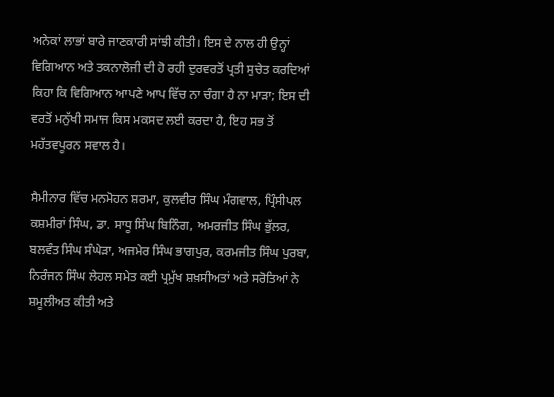ਅਨੇਕਾਂ ਲਾਭਾਂ ਬਾਰੇ ਜਾਣਕਾਰੀ ਸਾਂਝੀ ਕੀਤੀ। ਇਸ ਦੇ ਨਾਲ ਹੀ ਉਨ੍ਹਾਂ ਵਿਗਿਆਨ ਅਤੇ ਤਕਨਾਲੋਜੀ ਦੀ ਹੋ ਰਹੀ ਦੁਰਵਰਤੋਂ ਪ੍ਰਤੀ ਸੁਚੇਤ ਕਰਦਿਆਂ ਕਿਹਾ ਕਿ ਵਿਗਿਆਨ ਆਪਣੇ ਆਪ ਵਿੱਚ ਨਾ ਚੰਗਾ ਹੈ ਨਾ ਮਾੜਾ; ਇਸ ਦੀ ਵਰਤੋਂ ਮਨੁੱਖੀ ਸਮਾਜ ਕਿਸ ਮਕਸਦ ਲਈ ਕਰਦਾ ਹੈ, ਇਹ ਸਭ ਤੋਂ ਮਹੱਤਵਪੂਰਨ ਸਵਾਲ ਹੈ।

ਸੈਮੀਨਾਰ ਵਿੱਚ ਮਨਮੋਹਨ ਸ਼ਰਮਾ, ਕੁਲਵੀਰ ਸਿੰਘ ਮੰਗਵਾਲ, ਪ੍ਰਿੰਸੀਪਲ ਕਸ਼ਮੀਰਾਂ ਸਿੰਘ, ਡਾ. ਸਾਧੂ ਸਿੰਘ ਬਿਨਿੰਗ, ਅਮਰਜੀਤ ਸਿੰਘ ਭੁੱਲਰ, ਬਲਵੰਤ ਸਿੰਘ ਸੰਘੇੜਾ, ਅਜਮੇਰ ਸਿੰਘ ਭਾਗਪੁਰ, ਕਰਮਜੀਤ ਸਿੰਘ ਪੁਰਬਾ, ਨਿਰੰਜਨ ਸਿੰਘ ਲੇਹਲ ਸਮੇਤ ਕਈ ਪ੍ਰਮੁੱਖ ਸ਼ਖ਼ਸੀਅਤਾਂ ਅਤੇ ਸਰੋਤਿਆਂ ਨੇ ਸ਼ਮੂਲੀਅਤ ਕੀਤੀ ਅਤੇ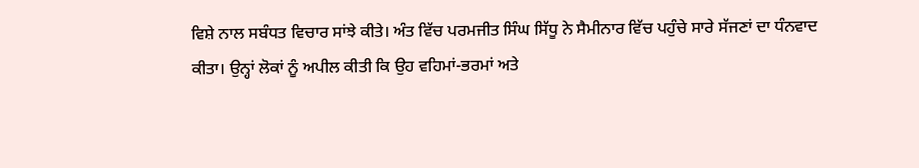ਵਿਸ਼ੇ ਨਾਲ ਸਬੰਧਤ ਵਿਚਾਰ ਸਾਂਝੇ ਕੀਤੇ। ਅੰਤ ਵਿੱਚ ਪਰਮਜੀਤ ਸਿੰਘ ਸਿੱਧੂ ਨੇ ਸੈਮੀਨਾਰ ਵਿੱਚ ਪਹੁੰਚੇ ਸਾਰੇ ਸੱਜਣਾਂ ਦਾ ਧੰਨਵਾਦ ਕੀਤਾ। ਉਨ੍ਹਾਂ ਲੋਕਾਂ ਨੂੰ ਅਪੀਲ ਕੀਤੀ ਕਿ ਉਹ ਵਹਿਮਾਂ-ਭਰਮਾਂ ਅਤੇ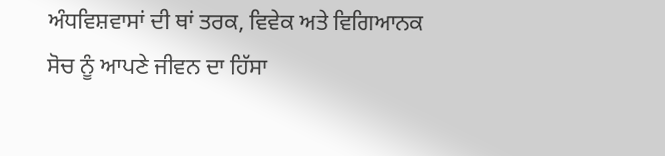ਅੰਧਵਿਸ਼ਵਾਸਾਂ ਦੀ ਥਾਂ ਤਰਕ, ਵਿਵੇਕ ਅਤੇ ਵਿਗਿਆਨਕ ਸੋਚ ਨੂੰ ਆਪਣੇ ਜੀਵਨ ਦਾ ਹਿੱਸਾ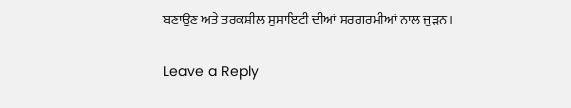ਬਣਾਉਣ ਅਤੇ ਤਰਕਸ਼ੀਲ ਸੁਸਾਇਟੀ ਦੀਆਂ ਸਰਗਰਮੀਆਂ ਨਾਲ ਜੁੜਨ।

Leave a Reply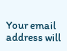Your email address will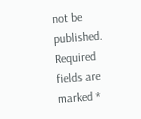not be published. Required fields are marked *